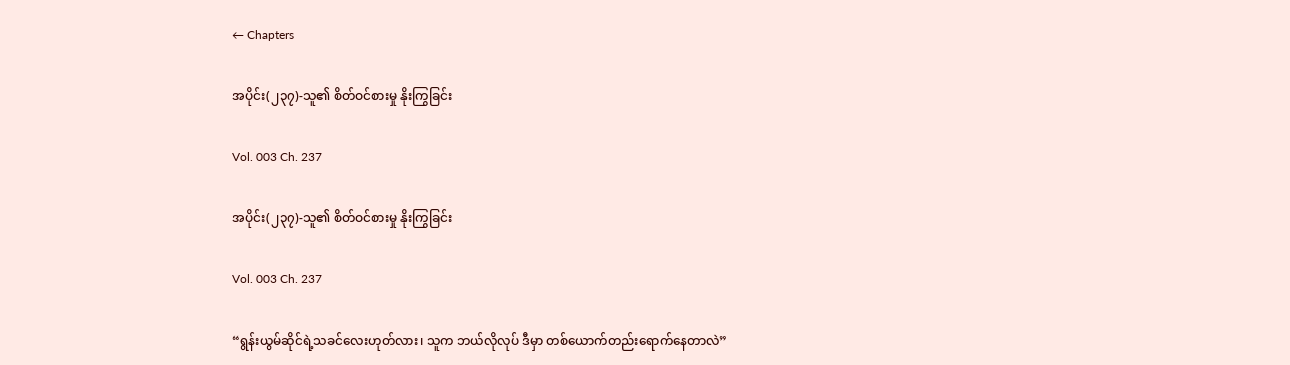← Chapters

အပိုင်း(၂၃၇)-သူ၏ စိတ်ဝင်စားမှု နိုးကြွခြင်း

Vol. 003 Ch. 237

အပိုင်း(၂၃၇)-သူ၏ စိတ်ဝင်စားမှု နိုးကြွခြင်း

Vol. 003 Ch. 237

“ရွန်းယွမ်ဆိုင်ရဲ့သခင်လေးဟုတ်လား၊ သူက ဘယ်လိုလုပ် ဒီမှာ တစ်ယောက်တည်းရောက်နေတာလဲ”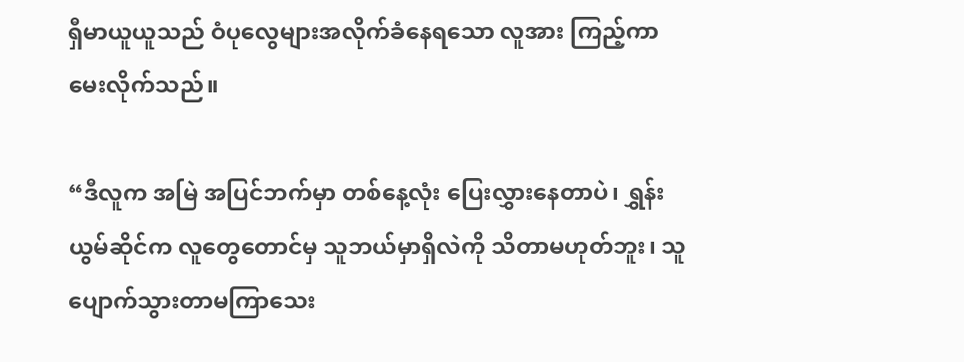ရှီမာယူယူသည် ဝံပုလွေများအလိုက်ခံနေရသော လူအား ကြည့်ကာ မေးလိုက်သည်။

“ဒီလူက အမြဲ အပြင်ဘက်မှာ တစ်နေ့လုံး ပြေးလွှားနေတာပဲ၊ ရွှန်းယွမ်ဆိုင်က လူတွေတောင်မှ သူဘယ်မှာရှိလဲကို သိတာမဟုတ်ဘူး၊ သူပျောက်သွားတာမကြာသေး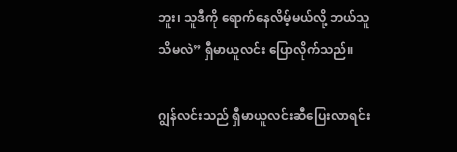ဘူး၊ သူဒီကို ရောက်နေလိမ့်မယ်လို့ ဘယ်သူသိမလဲ” ရှီမာယူလင်း ပြောလိုက်သည်။

ဂျွန်လင်းသည် ရှီမာယူလင်းဆီပြေးလာရင်း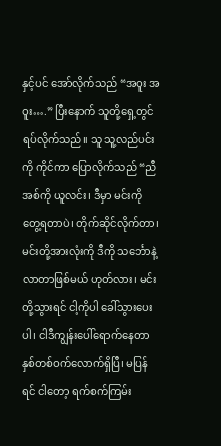နှင့်ပင် အော်လိုက်သည် “အဝူး အဝူး….” ပြီးနောက် သူတို့ရှေ့တွင် ရပ်လိုက်သည်။ သူ သူ့လည်ပင်းကို ကိုင်ကာ ပြောလိုက်သည် “ညီအစ်ကို ယူလင်း၊ ဒီမှာ မင်းကို တွေ့ရတာပဲ၊ တိုက်ဆိုင်လိုက်တာ၊ မင်းတို့အားလုံးကို ဒီကို သင်္ဘောနဲ့လာတာဖြစ်မယ် ဟုတ်လား၊ မင်းတို့သွားရင် ငါ့ကိုပါ ခေါ်သွားပေးပါ၊ ငါဒီကျွန်းပေါ်ရောက်နေတာ နှစ်တစ်ဝက်လောက်ရှိပြီ၊ မပြန်ရင် ငါတော့ ရက်စက်ကြမ်း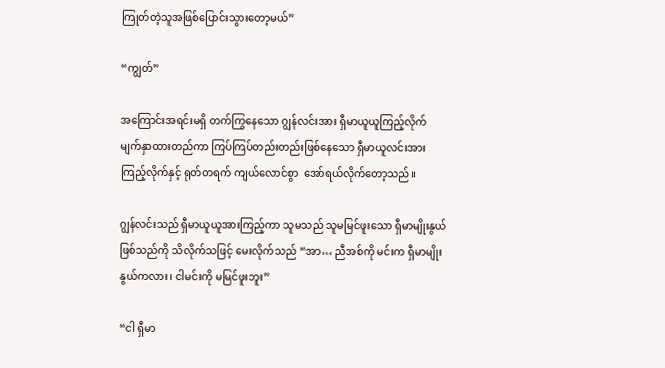ကြုတ်တဲ့သူအဖြစ်ပြောင်းသွားတော့မယ်”

“ကျွတ်”

အကြောင်းအရင်းမရှိ တက်ကြွနေသော ဂျွန်လင်းအား ရှီမာယူယူကြည့်လိုက် မျက်နှာထားတည်ကာ ကြပ်ကြပ်တည်းတည်းဖြစ်နေသော ရှီမာယူလင်းအား ကြည့်လိုက်နှင့် ရုတ်တရက် ကျယ်လောင်စွာ  အော်ရယ်လိုက်တော့သည်။

ဂျွန်လင်းသည် ရှီမာယူယူအားကြည့်ကာ သူမသည် သူမမြင်ဖူးသော ရှီမာမျိုးနွယ်ဖြစ်သည်ကို သိလိုက်သဖြင့် မေးလိုက်သည် “အာ… ညီအစ်ကို မင်းက ရှီမာမျိုးနွယ်ကလား၊ ငါမင်းကို မမြင်ဖူးဘူး”

“ငါ ရှီမာ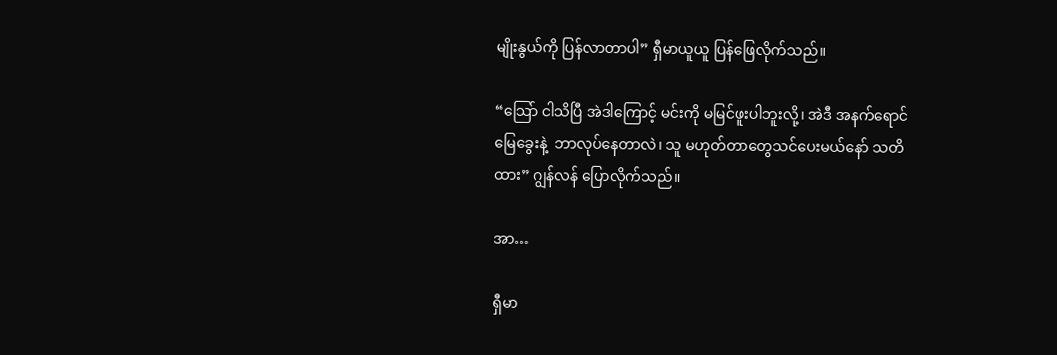မျိုးနွယ်ကို ပြန်လာတာပါ” ရှီမာယူယူ ပြန်ဖြေလိုက်သည်။

“သြော် ငါသိပြီ အဲဒါကြောင့် မင်းကို မမြင်ဖူးပါဘူးလို့၊ အဲဒီ အနက်ရောင်မြေခွေးနဲ့  ဘာလုပ်နေတာလဲ၊ သူ မဟုတ်တာတွေသင်ပေးမယ်နော် သတိထား” ဂျွန်လန် ပြောလိုက်သည်။

အာ…

ရှီမာ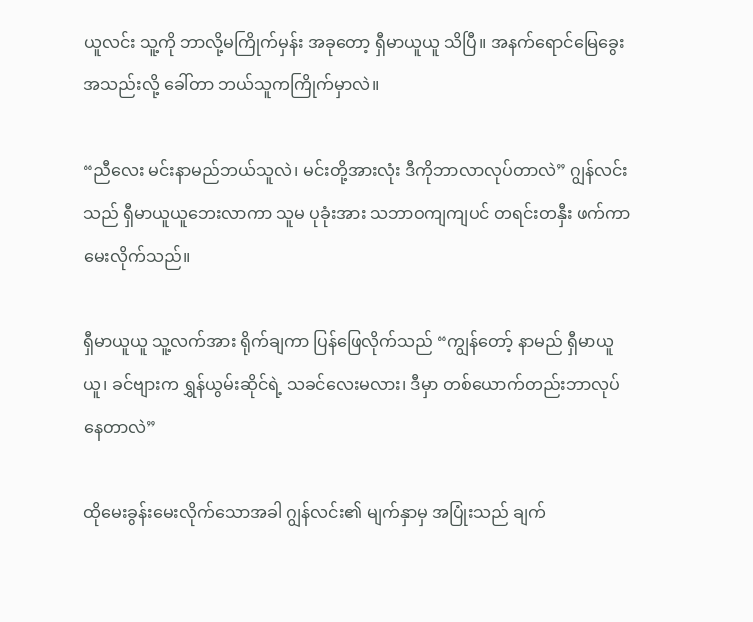ယူလင်း သူ့ကို ဘာလို့မကြိုက်မှန်း အခုတော့ ရှီမာယူယူ သိပြီ။ အနက်ရောင်မြေခွေးအသည်းလို့ ခေါ်တာ ဘယ်သူကကြိုက်မှာလဲ။

“ညီလေး မင်းနာမည်ဘယ်သူလဲ၊ မင်းတို့အားလုံး ဒီကိုဘာလာလုပ်တာလဲ” ဂျွန်လင်းသည် ရှီမာယူယူဘေးလာကာ သူမ ပုခုံးအား သဘာဝကျကျပင် တရင်းတနှီး ဖက်ကာ မေးလိုက်သည်။

ရှီမာယူယူ သူ့လက်အား ရိုက်ချကာ ပြန်ဖြေလိုက်သည် “ကျွန်တော့် နာမည် ရှီမာယူယူ၊ ခင်ဗျားက ရွှန်ယွမ်းဆိုင်ရဲ့ သခင်လေးမလား၊ ဒီမှာ တစ်ယောက်တည်းဘာလုပ်နေတာလဲ”

ထိုမေးခွန်းမေးလိုက်သောအခါ ဂျွန်လင်း၏ မျက်နှာမှ အပြုံးသည် ချက်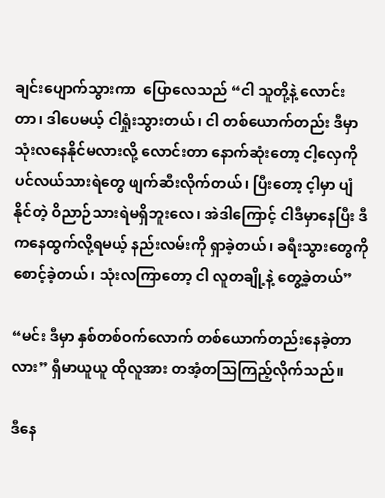ချင်းပျောက်သွားကာ  ပြောလေသည် “ငါ သူတို့နဲ့ လောင်းတာ၊ ဒါပေမယ့် ငါရှုံးသွားတယ်၊ ငါ တစ်ယောက်တည်း ဒီမှာ သုံးလနေနိုင်မလားလို့ လောင်းတာ နောက်ဆုံးတော့ ငါ့လှေကို ပင်လယ်သားရဲတွေ ဖျက်ဆီးလိုက်တယ်၊ ပြီးတော့ င့ါမှာ ပျံနိုင်တဲ့ ဝိညာဉ်သားရဲမရှိဘူးလေ၊ အဲဒါကြောင့် ငါဒီမှာနေပြီး ဒီကနေထွက်လို့ရမယ့် နည်းလမ်းကို ရှာခဲ့တယ်၊ ခရီးသွားတွေကို စောင့်ခဲ့တယ်၊ သုံးလကြာတော့ ငါ လူတချို့နဲ့ တွေ့ခဲ့တယ်”

“မင်း ဒီမှာ နှစ်တစ်ဝက်လောက် တစ်ယောက်တည်းနေခဲ့တာလား” ရှီမာယူယူ ထိုလူအား တအံ့တသြကြည့်လိုက်သည်။

ဒီနေ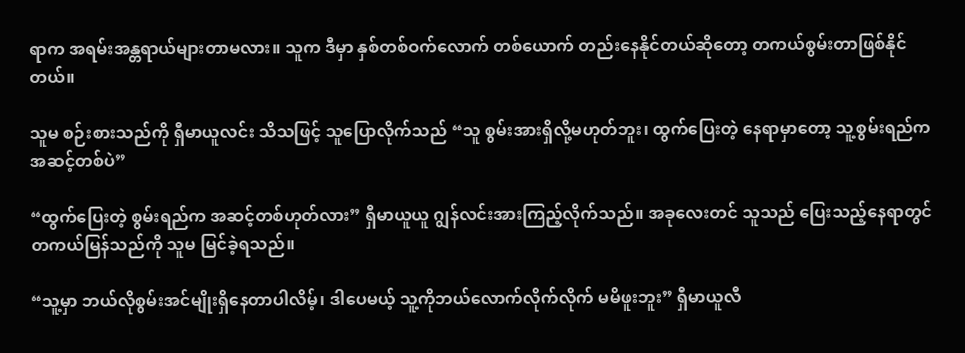ရာက အရမ်းအန္တရာယ်များတာမလား။ သူက ဒီမှာ နှစ်တစ်ဝက်လောက် တစ်ယောက် တည်းနေနိုင်တယ်ဆိုတော့ တကယ်စွမ်းတာဖြစ်နိုင်တယ်။

သူမ စဉ်းစားသည်ကို ရှီမာယူလင်း သိသဖြင့် သူပြောလိုက်သည် “သူ စွမ်းအားရှိလို့မဟုတ်ဘူး၊ ထွက်ပြေးတဲ့ နေရာမှာတော့ သူ့စွမ်းရည်က အဆင့်တစ်ပဲ”

“ထွက်ပြေးတဲ့ စွမ်းရည်က အဆင့်တစ်ဟုတ်လား” ရှီမာယူယူ ဂျွန်လင်းအားကြည့်လိုက်သည်။ အခုလေးတင် သူသည် ပြေးသည့်နေရာတွင် တကယ်မြန်သည်ကို သူမ မြင်ခဲ့ရသည်။

“သူ့မှာ ဘယ်လိုစွမ်းအင်မျိုးရှိနေတာပါလိမ့်၊ ဒါပေမယ့် သူ့ကိုဘယ်လောက်လိုက်လိုက် မမိဖူးဘူး” ရှီမာယူလီ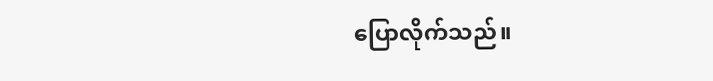ပြောလိုက်သည်။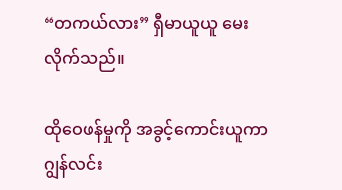“တကယ်လား” ရှီမာယူယူ မေးလိုက်သည်။

ထိုဝေဖန်မှုကို အခွင့်ကောင်းယူကာ ဂျွန်လင်း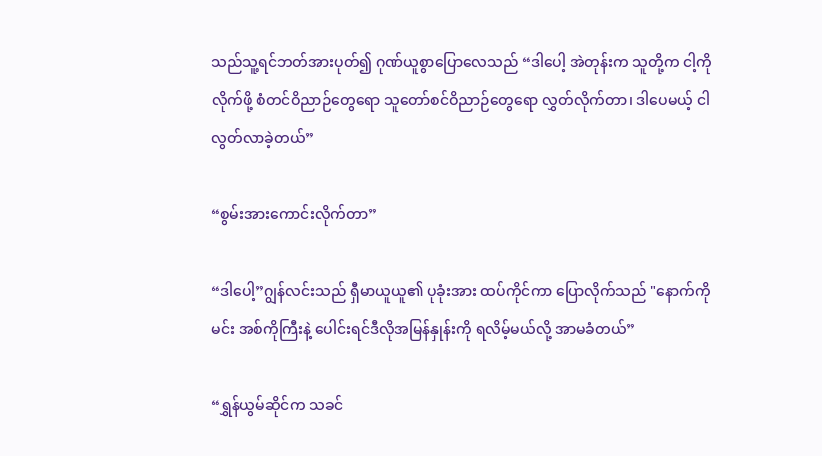သည်သူ့ရင်ဘတ်အားပုတ်၍ ဂုဏ်ယူစွာပြောလေသည် “ဒါပေါ့ အဲတုန်းက သူတို့က ငါ့ကို လိုက်ဖို့ စံတင်ဝိညာဉ်တွေရော သူတော်စင်ဝိညာဉ်တွေရော လွှတ်လိုက်တာ၊ ဒါပေမယ့် ငါ လွတ်လာခဲ့တယ်”

“စွမ်းအားကောင်းလိုက်တာ”

“ဒါပေါ့”ဂျွန်လင်းသည် ရှီမာယူယူ၏ ပုခုံးအား ထပ်ကိုင်ကာ ပြောလိုက်သည် "နောက်ကိုမင်း အစ်ကိုကြီးနဲ့ ပေါင်းရင်ဒီလိုအမြန်နှုန်းကို ရလိမ့်မယ်လို့ အာမခံတယ်”

“ရွှန်ယွမ်ဆိုင်က သခင်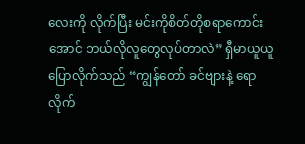လေးကို လိုက်ပြီး မင်းကိုစိတ်တိုစရာကောင်းအောင် ဘယ်လိုလူတွေလုပ်တာလဲ” ရှီမာယူယူ ပြောလိုက်သည် “ကျွန်တော် ခင်ဗျားနဲ့ ရောလိုက်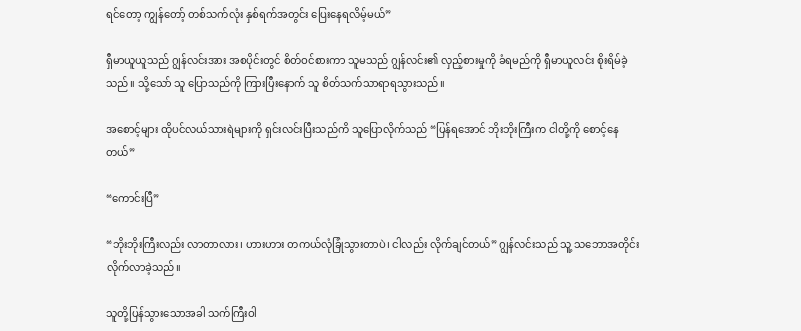ရင်တော့ ကျွန်တော့် တစ်သက်လုံး နှစ်ရက်အတွင်း ပြေးနေရလိမ့်မယ်”

ရှီမာယူယူသည် ဂျွန်လင်းအား အစပိုင်းတွင် စိတ်ဝင်စားကာ သူမသည် ဂျွန်လင်း၏ လှည့်စားမှုကို ခံရမည်ကို ရှီမာယူလင်း စိုးရိမ်ခဲ့သည်။ သို့သော် သူ ပြောသည်ကို ကြားပြီးနောက် သူ စိတ်သက်သာရာရသွားသည်။

အစောင့်များ ထိုပင်လယ်သားရဲများကို ရှင်းလင်းပြီးသည်ကိ သူပြောလိုက်သည် “ပြန်ရအောင် ဘိုးဘိုးကြီးက ငါတို့ကို စောင့်နေတယ်”

“ကောင်းပြီ”

“ဘိုးဘိုးကြီးလည်း လာတာလား၊ ဟားဟား တကယ်လုံခြုံသွားတာပဲ၊ ငါလည်း လိုက်ချင်တယ်” ဂျွန်လင်းသည် သူ့ သဘောအတိုင်း လိုက်လာခဲ့သည်။

သူတို့ပြန်သွားသောအခါ သက်ကြီးဝါ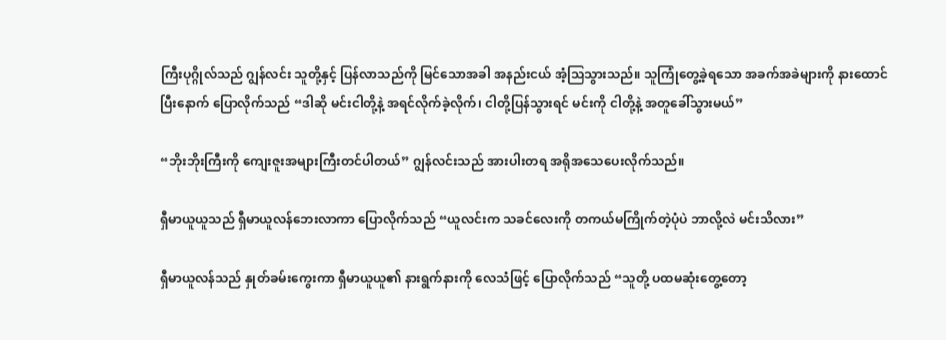ကြီးပုဂ္ဂိုလ်သည် ဂျွန်လင်း သူတို့နှင့် ပြန်လာသည်ကို မြင်သောအခါ အနည်းငယ် အံ့သြသွားသည်။ သူကြုံတွေ့ခဲ့ရသော အခက်အခဲများကို နားထောင်ပြီးနောက် ပြောလိုက်သည် “ဒါဆို မင်းငါတို့နဲ့ အရင်လိုက်ခဲ့လိုက်၊ ငါတို့ပြန်သွားရင် မင်းကို ငါတို့နဲ့ အတူခေါ်သွားမယ်”

“ဘိုးဘိုးကြီးကို ကျေးဇူးအများကြီးတင်ပါတယ်” ဂျွန်လင်းသည် အားပါးတရ အရိုအသေပေးလိုက်သည်။

ရှီမာယူယူသည် ရှီမာယူလန်ဘေးလာကာ ပြောလိုက်သည် “ယူလင်းက သခင်လေးကို တကယ်မကြိုက်တဲ့ပုံပဲ ဘာလို့လဲ မင်းသိလား”

ရှီမာယူလန်သည် နှုတ်ခမ်းကွေးကာ ရှီမာယူယူ၏ နားရွက်နားကို လေသံဖြင့် ပြောလိုက်သည် “သူတို့ ပထမဆုံးတွေ့တော့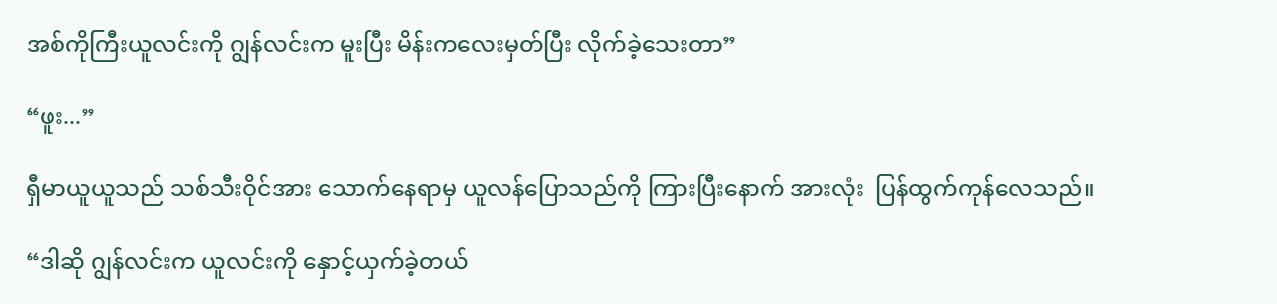အစ်ကိုကြီးယူလင်းကို ဂျွန်လင်းက မူးပြီး မိန်းကလေးမှတ်ပြီး လိုက်ခဲ့သေးတာ”

“ဖူး...”

ရှီမာယူယူသည် သစ်သီးဝိုင်အား သောက်နေရာမှ ယူလန်ပြောသည်ကို ကြားပြီးနောက် အားလုံး  ပြန်ထွက်ကုန်လေသည်။

“ဒါဆို ဂျွန်လင်းက ယူလင်းကို နှောင့်ယှက်ခဲ့တယ်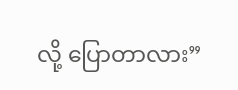လို့ ပြောတာလား”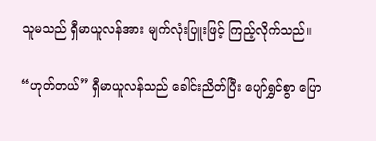သူမသည် ရှီမာယူလန်အား မျက်လုံးပြူးဖြင့် ကြည့်လိုက်သည်။

“ဟုတ်တယ်” ရှီမာယူလန်သည် ခေါင်းညိတ်ပြီး ပျော်ရွှင်စွာ ပြော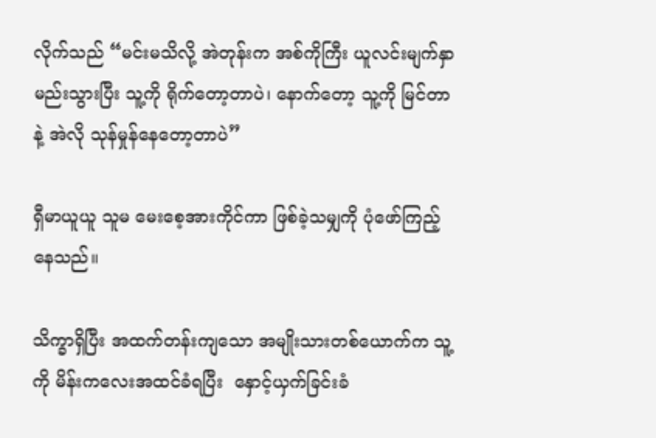လိုက်သည် “မင်းမသိလို့ အဲတုန်းက အစ်ကိုကြီး ယူလင်းမျက်နှာ မည်းသွားပြီး သူ့ကို ရိုက်တော့တာပဲ၊ နောက်တော့ သူ့ကို မြင်တာနဲ့ အဲလို သုန်မှုန်နေတော့တာပဲ”

ရှီမာယူယူ သူမ မေးစေ့အားကိုင်ကာ ဖြစ်ခဲ့သမျှကို ပုံဖော်ကြည့်နေသည်။

သိက္ခာရှိပြီး အထက်တန်းကျသော အမျိုးသားတစ်ယောက်က သူ့ကို မိန်းကလေးအထင်ခံရပြီး  နှောင့်ယှက်ခြင်းခံ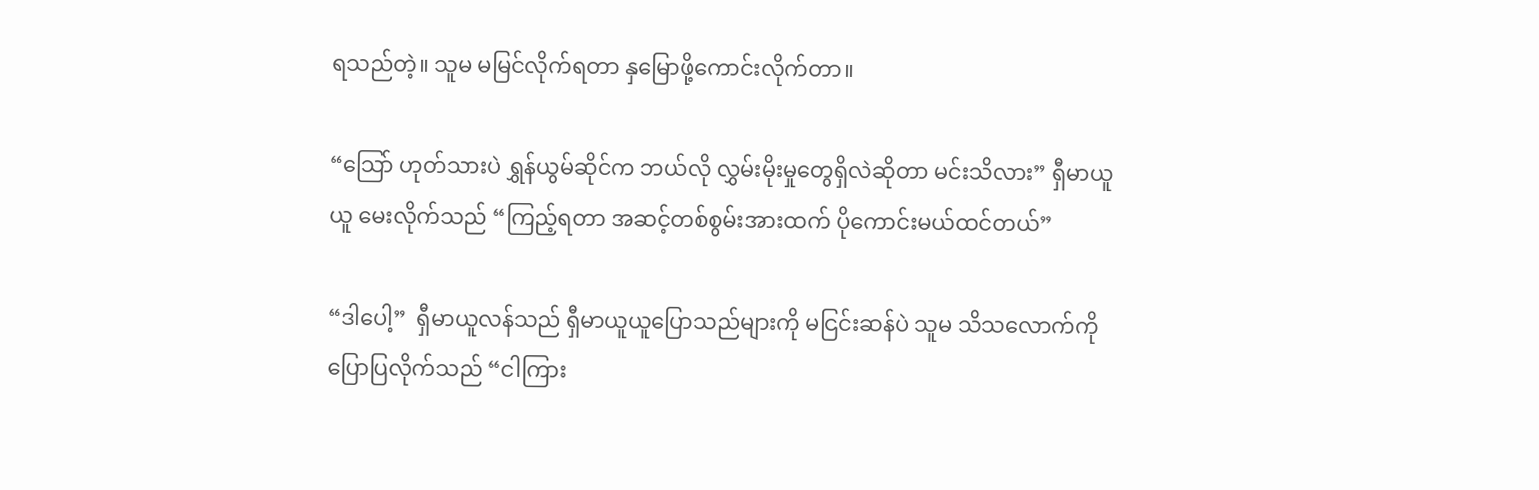ရသည်တဲ့။ သူမ မမြင်လိုက်ရတာ နှမြောဖို့ကောင်းလိုက်တာ။

“သြော် ဟုတ်သားပဲ ရွှန်ယွမ်ဆိုင်က ဘယ်လို လွှမ်းမိုးမှုတွေရှိလဲဆိုတာ မင်းသိလား” ရှီမာယူယူ မေးလိုက်သည် “ကြည့်ရတာ အဆင့်တစ်စွမ်းအားထက် ပိုကောင်းမယ်ထင်တယ်”

“ဒါပေါ့”  ရှီမာယူလန်သည် ရှီမာယူယူပြောသည်များကို မငြင်းဆန်ပဲ သူမ သိသလောက်ကို ပြောပြလိုက်သည် “ငါကြား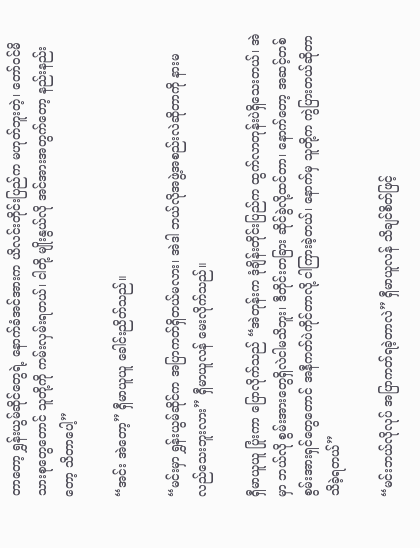တာတော့ ရွှန်းယွမ်ဆိုင်တွေရဲ့ နောက်ခံအင်အားက ယိလင်းတိုင်းပြည်က မဟုတ်ဘူးတဲ့၊ တော်ဝင်မိသားစုတွေတောင် သူတို့ကို ကမ်းလှမ်းရတယ်၊ ငါတို့ မျိုးနွယ်လို အင်အားအတွက်တော့ နည်းနည်းတော့ သိတာပေါ့”

“အင်း အဲတော့” ရှီမာယူယူ ခေါင်းညိတ်သည်။

“မင်းမှာ ရွှန်းယွမ်ဆိုင်က အပြာကတ်ရှိတယ်မလား၊ အဲဒါ ဘယ်လိုအဖွဲ့အစည်းလဲဆိုတာကို နားမလည်သေးဘူးလား” ရှီမာယူလန် မေးလိုက်သည်။

ရှီမာယူယူ ပြုံးကာ ပြောလိုက်သည် “အဲတုန်းက ဒုံချိန်းတိုင်းပြည်က ထွက်လာတုန်းပဲရှိသေးတယ်၊ အဲမှာ ဘယ်လို စွမ်းအားတွေရှိလဲငါမသိဘူး၊ ဒီတိုင်းတခြား ဆိုင်ခွဲလို့ထင်တာ၊ နောက်တော့ အဆင့်တစ် စွမ်းအားရှင်တွေတောင် အနီကတ်ပဲကိုင်တာလို့ ငါကြားခဲ့တယ်၊ နောက်မှ သူတို့က ကွဲပြားတယ်ဆိုတာ သိခဲ့ရတယ်”

“မင်းဘယ်လိုလုပ် အပြာကတ်ရခဲ့တာလဲ” ရှီမာယူလန် သိချင်စိတ်ဖြင့်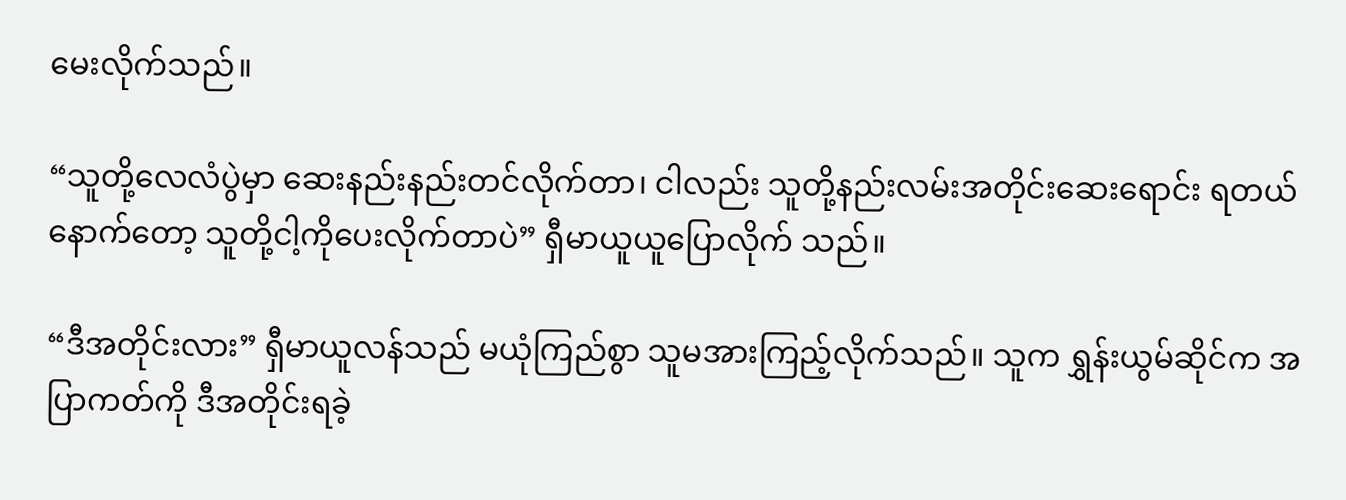မေးလိုက်သည်။

“သူတို့လေလံပွဲမှာ ဆေးနည်းနည်းတင်လိုက်တာ၊ ငါလည်း သူတို့နည်းလမ်းအတိုင်းဆေးရောင်း ရတယ် နောက်တော့ သူတို့ငါ့ကိုပေးလိုက်တာပဲ” ရှီမာယူယူပြောလိုက် သည်။

“ဒီအတိုင်းလား” ရှီမာယူလန်သည် မယုံကြည်စွာ သူမအားကြည့်လိုက်သည်။ သူက ရွှန်းယွမ်ဆိုင်က အပြာကတ်ကို ဒီအတိုင်းရခဲ့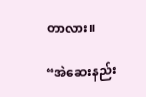တာလား။

“အဲဆေးနည်း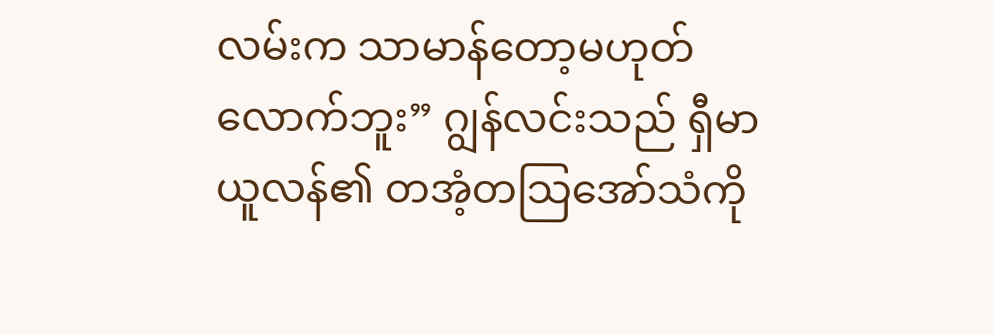လမ်းက သာမာန်တော့မဟုတ်လောက်ဘူး” ဂျွန်လင်းသည် ရှီမာယူလန်၏ တအံ့တသြအော်သံကို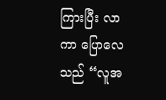ကြားပြီး လာကာ ပြောလေသည် “လူအ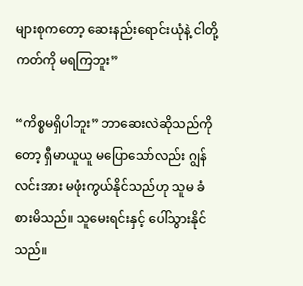များစုကတော့ ဆေးနည်းရောင်းယုံနဲ့ ငါတို့ ကတ်ကို မရကြဘူး”

“ကိစ္စမရှိပါဘူး” ဘာဆေးလဲဆိုသည်ကိုတော့ ရှီမာယူယူ မပြောသော်လည်း ဂျွန်လင်းအား မဖုံးကွယ်နိုင်သည်ဟု သူမ ခံစားမိသည်။ သူမေးရင်းနှင့် ပေါ်သွားနိုင်သည်။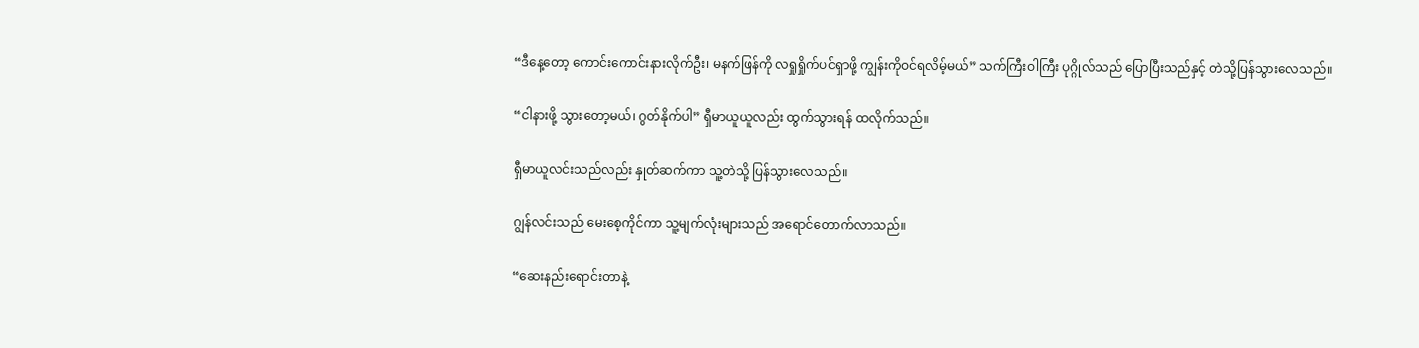“ဒီနေ့တော့ ကောင်းကောင်းနားလိုက်ဦး၊ မနက်ဖြန်ကို လရှုရှိုက်ပင်ရှာဖို့ ကျွန်းကိုဝင်ရလိမ့်မယ်” သက်ကြီးဝါကြီး ပုဂ္ဂိုလ်သည် ပြောပြီးသည်နှင့် တဲသို့ပြန်သွားလေသည်။

“ငါနားဖို့ သွားတော့မယ်၊ ဂွတ်နိုက်ပါ” ရှီမာယူယူလည်း ထွက်သွားရန် ထလိုက်သည်။

ရှီမာယူလင်းသည်လည်း နှုတ်ဆက်ကာ သူ့တဲသို့ ပြန်သွားလေသည်။

ဂျွန်လင်းသည် မေးစေ့ကိုင်ကာ သူ့မျက်လုံးများသည် အရောင်တောက်လာသည်။

“ဆေးနည်းရောင်းတာနဲ့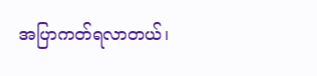အပြာကတ်ရလာတယ်၊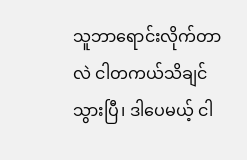သူဘာရောင်းလိုက်တာလဲ ငါတကယ်သိချင်သွားပြီ၊ ဒါပေမယ့် ငါ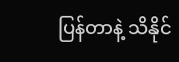ပြန်တာနဲ့ သိနိုင်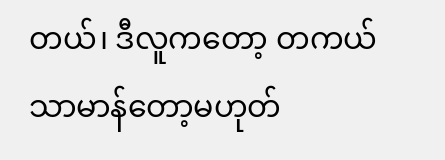တယ်၊ ဒီလူကတော့ တကယ် သာမာန်တော့မဟုတ်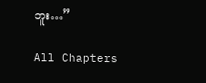ဘူး…”

All Chapters